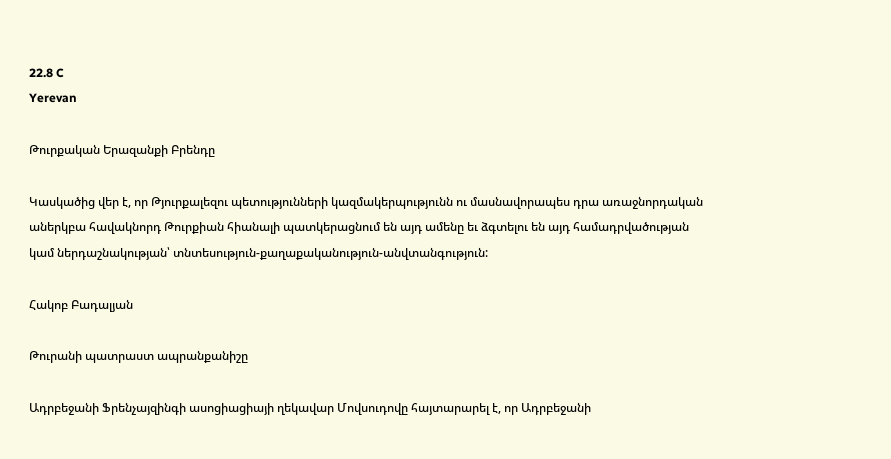22.8 C
Yerevan

Թուրքական Երազանքի Բրենդը

Կասկածից վեր է, որ Թյուրքալեզու պետությունների կազմակերպությունն ու մասնավորապես դրա առաջնորդական աներկբա հավակնորդ Թուրքիան հիանալի պատկերացնում են այդ ամենը եւ ձգտելու են այդ համադրվածության կամ ներդաշնակության՝ տնտեսություն-քաղաքականություն-անվտանգություն:

Հակոբ Բադալյան

Թուրանի պատրաստ ապրանքանիշը

Ադրբեջանի Ֆրենչայզինգի ասոցիացիայի ղեկավար Մովսուդովը հայտարարել է, որ Ադրբեջանի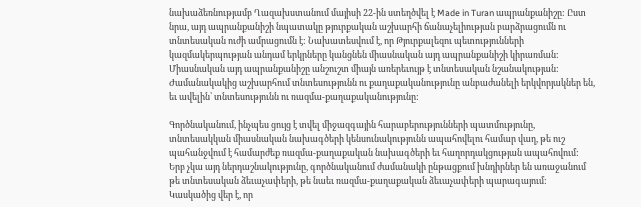նախաձեռնությամբ Ղազախստանում մայիսի 22-ին ստեղծվել է Made in Turan ապրանքանիշը: Ըստ նրա, այդ ապրանքանիշի նպատակը թյուրքական աշխարհի ճանաչելիության բարձրացումն ու տնտեսական ուժի ամրացումն է: Նախատեսվում է, որ Թյուրքալեզու պետությունների կազմակերպության անդամ երկրները կանցնեն միասնական այդ ապրանքանիշի կիրառման: Միասնական այդ ապրանքանիշը անշուշտ միայն առերեւույթ է տնտեսական նշանակության: Ժամանակակից աշխարհում տնտեսությունն ու քաղաքականությունը անբաժանելի երկվորյակներ են, եւ ավելին՝ տնտեսությունն ու ռազմա-քաղաքականությունը:

Գործնականում, ինչպես ցույց է տվել միջազգային հարաբերությունների պատմությունը, տնտեսակկան միասնական նախագծերի կենսունակությունն ապահովելու համար վաղ, թե ուշ պահանջվում է համարժեք ռազմա-քաղաքական նախագծերի եւ հաղորդակցության ապահովում: Երբ չկա այդ ներդաշնակությունը, գործնականում ժամանակի ընթացքում խնդիրներ են առաջանում թե տնտեսական ձեւաչափերի, թե նաեւ ռազմա-քաղաքական ձեւաչափերի պարագայում: Կասկածից վեր է, որ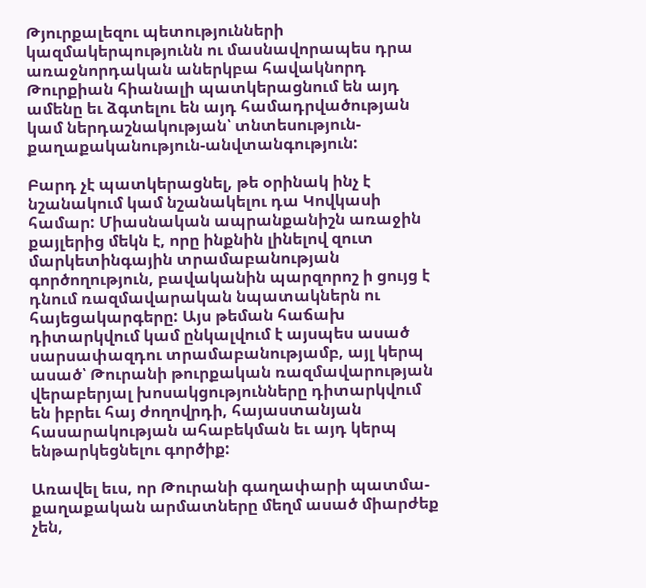Թյուրքալեզու պետությունների կազմակերպությունն ու մասնավորապես դրա առաջնորդական աներկբա հավակնորդ Թուրքիան հիանալի պատկերացնում են այդ ամենը եւ ձգտելու են այդ համադրվածության կամ ներդաշնակության՝ տնտեսություն-քաղաքականություն-անվտանգություն:

Բարդ չէ պատկերացնել, թե օրինակ ինչ է նշանակում կամ նշանակելու դա Կովկասի համար: Միասնական ապրանքանիշն առաջին քայլերից մեկն է, որը ինքնին լինելով զուտ մարկետինգային տրամաբանության գործողություն, բավականին պարզորոշ ի ցույց է դնում ռազմավարական նպատակներն ու հայեցակարգերը: Այս թեման հաճախ դիտարկվում կամ ընկալվում է այսպես ասած սարսափազդու տրամաբանությամբ, այլ կերպ ասած՝ Թուրանի թուրքական ռազմավարության վերաբերյալ խոսակցությունները դիտարկվում են իբրեւ հայ ժողովրդի, հայաստանյան հասարակության ահաբեկման եւ այդ կերպ ենթարկեցնելու գործիք:

Առավել եւս, որ Թուրանի գաղափարի պատմա-քաղաքական արմատները մեղմ ասած միարժեք չեն,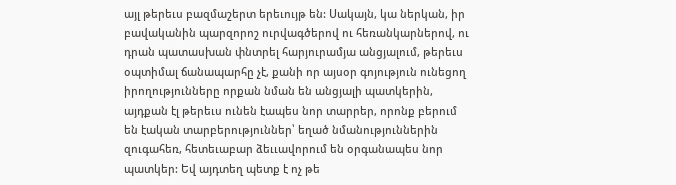այլ թերեւս բազմաշերտ երեւույթ են: Սակայն, կա ներկան, իր բավականին պարզորոշ ուրվագծերով ու հեռանկարներով, ու դրան պատասխան փնտրել հարյուրամյա անցյալում, թերեւս օպտիմալ ճանապարհը չէ, քանի որ այսօր գոյություն ունեցող իրողությունները որքան նման են անցյալի պատկերին, այդքան էլ թերեւս ունեն էապես նոր տարրեր, որոնք բերում են էական տարբերություններ՝ եղած նմանություններին զուգահեռ, հետեւաբար ձեււավորում են օրգանապես նոր պատկեր: Եվ այդտեղ պետք է ոչ թե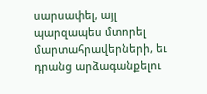սարսափել, այլ պարզապես մտորել մարտահրավերների, եւ դրանց արձագանքելու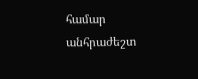համար անհրաժեշտ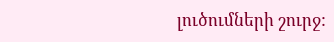լուծումների շուրջ: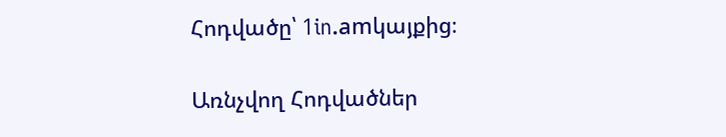Հոդվածը՝ 1in.amկայքից։

Առնչվող Հոդվածներ